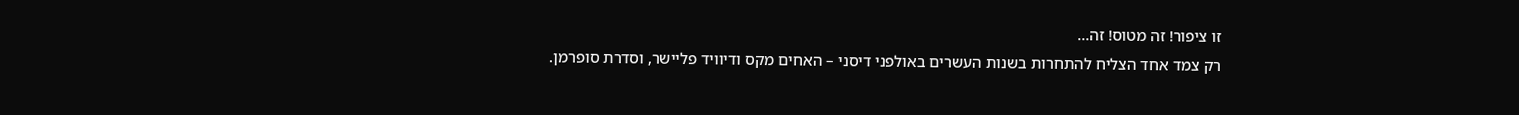זו ציפור! זה מטוס! זה…
רק צמד אחד הצליח להתחרות בשנות העשרים באולפני דיסני – האחים מקס ודיוויד פליישר, וסדרת סופרמן.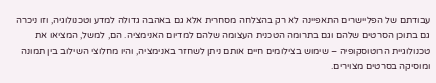עבודתם של הפליישרים התאפיינה לא רק בהצלחה מסחרית אלא גם באהבה גדולה למדע וטכנולוגיה, וזו ניכרה גם בתוכן הסרטים שלהם וגם בתרומה הטכנית העצומה שלהם למדיום האנימציה. הם, למשל, המציאו את טכנולוגיית הרוטוסקופיה – שימוש בצילומים חיים אותם ניתן לשחזר באנימציה, והיו מחלוצי השילוב בין תמונה ומוסיקה בסרטים מצוירים.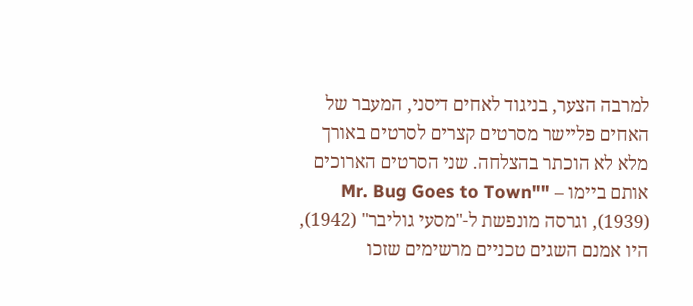למרבה הצער, בניגוד לאחים דיסני, המעבר של האחים פליישר מסרטים קצרים לסרטים באורך מלא לא הוכתר בהצלחה. שני הסרטים הארוכים אותם ביימו – "Mr. Bug Goes to Town" (1939), וגרסה מונפשת ל-"מסעי גוליבר" (1942), היו אמנם השגים טכניים מרשימים שזכו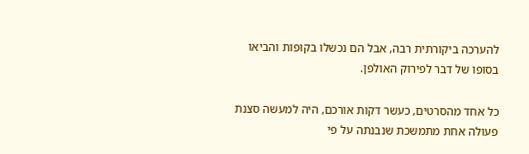להערכה ביקורתית רבה, אבל הם נכשלו בקופות והביאו בסופו של דבר לפירוק האולפן.

כל אחד מהסרטים, כעשר דקות אורכם, היה למעשה סצנת פעולה אחת מתמשכת שנבנתה על פי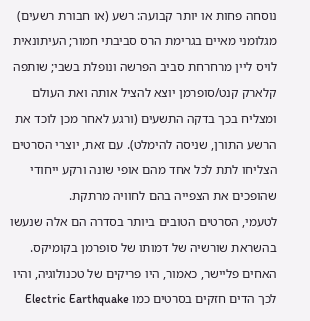נוסחה פחות או יותר קבועה: רשע (או חבורת רשעים) מגלומני מאיים בגרימת הרס סביבתי חמור; העיתונאית לויס ליין מרחרחת סביב הפרשה ונופלת בשבי; שותפה קלארק קנט/סופרמן יוצא להציל אותה ואת העולם ומצליח בכך בדקה התשעים (ורגע לאחר מכן לוכד את הרשע התורן, שניסה להימלט). עם זאת, יוצרי הסרטים הצליחו לתת לכל אחד מהם אופי שונה ורקע ייחודי שהופכים את הצפייה בהם לחוויה מרתקת.
לטעמי, הסרטים הטובים ביותר בסדרה הם אלה שנעשו בהשראת שורשיה של דמותו של סופרמן בקומיקס. האחים פליישר, כאמור, היו פריקים של טכנולוגיה, והיו לכך הדים חזקים בסרטים כמו Electric Earthquake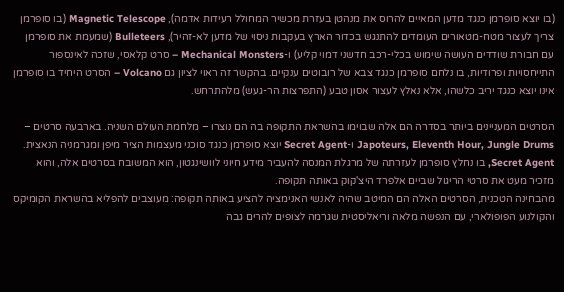(בו יוצא סופרמן כנגד מדען המאיים להרוס את מנהטן בעזרת מכשיר המחולל רעידות אדמה), Magnetic Telescope (בו סופרמן צריך לעצור מטח-מטאורים העומדים להתנגש בכדור הארץ בעקבות ניסוי של מדען לא-זהיר), Bulleteers (שמעמת את סופרמן עם חבורת שודדים העושה שימוש בכלי-רכב חדשני דמוי קליע) ו-Mechanical Monsters – סרט קלאסי, שזכה לאינספור התייחסויות ופרודיות, בו נלחם סופרמן כנגד צבא של רובוטים ענקיים. בהקשר זה ראוי לציון גם Volcano – הסרט היחיד בו סופרמן אינו יוצא כנגד יריב כלשהו, אלא נאלץ לעצור אסון טבע (התפרצות הר-געש) מלהתרחש.

הסרטים המעניינים ביותר בסדרה הם אלה שבוימו בהשראת התקופה בה הם נוצרו – מלחמת העולם השניה. בארבעה סרטים – Japoteurs, Eleventh Hour, Jungle Drums ו-Secret Agent יוצא סופרמן כנגד סוכני מעצמות הציר מיפן ומגרמניה הנאצית. Secret Agent, בו נחלץ סופרמן לעזרתה של מרגלת המנסה להעביר מידע חיוני לוושינגטון, הוא המשובח בסרטים אלה, והוא מזכיר מעט את סרטי הריגול שביים אלפרד היצ'קוק באותה תקופה.
מהבחינה הטכנית, הסרטים האלה הם המיטב שהיה לאנשי האנימציה להציע באותה תקופה: מעוצבים להפליא בהשראת הקומיקס והקולנוע הפופולארי, עם הנפשה מלאה וריאליסטית שגרמה לצופים להרים גבה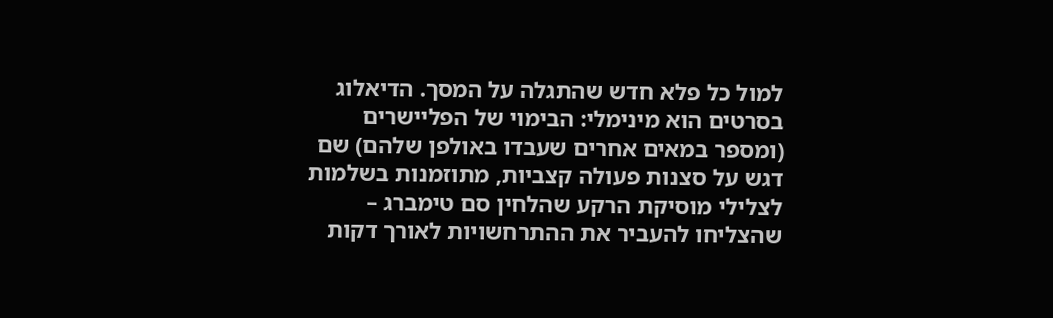למול כל פלא חדש שהתגלה על המסך. הדיאלוג בסרטים הוא מינימלי: הבימוי של הפליישרים (ומספר במאים אחרים שעבדו באולפן שלהם) שם דגש על סצנות פעולה קצביות, מתוזמנות בשלמות לצלילי מוסיקת הרקע שהלחין סם טימברג – שהצליחו להעביר את ההתרחשויות לאורך דקות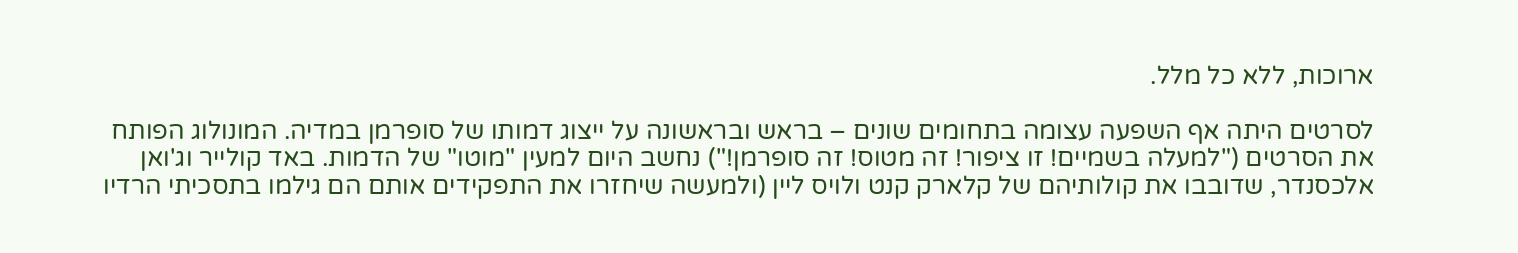ארוכות, ללא כל מלל.

לסרטים היתה אף השפעה עצומה בתחומים שונים – בראש ובראשונה על ייצוג דמותו של סופרמן במדיה. המונולוג הפותח את הסרטים ("למעלה בשמיים! זו ציפור! זה מטוס! זה סופרמן!") נחשב היום למעין "מוטו" של הדמות. באד קולייר וג'ואן אלכסנדר, שדובבו את קולותיהם של קלארק קנט ולויס ליין (ולמעשה שיחזרו את התפקידים אותם הם גילמו בתסכיתי הרדיו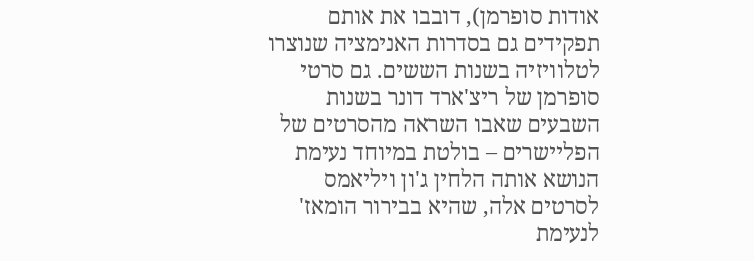אודות סופרמן), דובבו את אותם תפקידים גם בסדרות האנימציה שנוצרו לטלוויזיה בשנות הששים. גם סרטי סופרמן של ריצ'ארד דונר בשנות השבעים שאבו השראה מהסרטים של הפליישרים – בולטת במיוחד נעימת הנושא אותה הלחין ג'ון ויליאמס לסרטים אלה, שהיא בבירור הומאז' לנעימת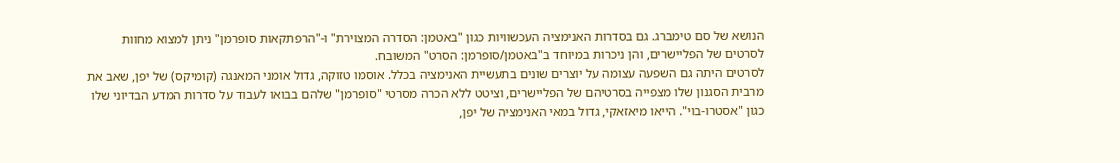הנושא של סם טימברג. גם בסדרות האנימציה העכשוויות כגון "באטמן: הסדרה המצוירת" ו-"הרפתקאות סופרמן" ניתן למצוא מחוות לסרטים של הפליישרים, והן ניכרות במיוחד ב"באטמן/סופרמן: הסרט" המשובח.
לסרטים היתה גם השפעה עצומה על יוצרים שונים בתעשיית האנימציה בכלל. אוסמו טזוקה, גדול אומני המאנגה (קומיקס) של יפן, שאב את מרבית הסגנון שלו מצפייה בסרטיהם של הפליישרים, וציטט ללא הכרה מסרטי "סופרמן" שלהם בבואו לעבוד על סדרות המדע הבדיוני שלו כגון "אסטרו-בוי". הייאו מיאזאקי, גדול במאי האנימציה של יפן,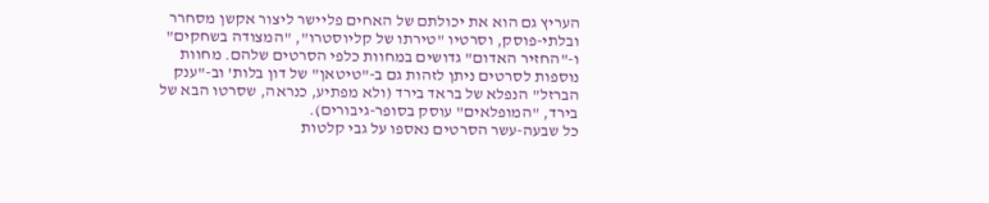העריץ גם הוא את יכולתם של האחים פליישר ליצור אקשן מסחרר ובלתי-פוסק, וסרטיו "טירתו של קליוסטרו", "המצודה בשחקים" ו-"החזיר האדום" גדושים במחוות כלפי הסרטים שלהם. מחוות נוספות לסרטים ניתן לזהות גם ב-"טיטאן" של דון בלות' וב-"ענק הברזל" הנפלא של בראד בירד (ולא מפתיע, כנראה, שסרטו הבא של בירד, "המופלאים" עוסק בסופר-גיבורים).
כל שבעה-עשר הסרטים נאספו על גבי קלטות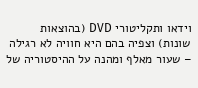וידאו ותקליטורי DVD (בהוצאות שונות) וצפיה בהם היא חוויה לא רגילה – שעור מאלף ומהנה על ההיסטוריה של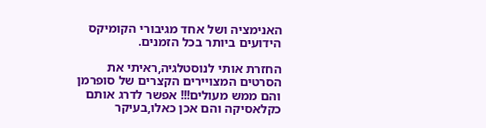האנימציה ושל אחד מגיבורי הקומיקס הידועים ביותר בכל הזמנים.

החזרת אותי לנוסטלגיה,ראיתי את הסרטים המצויירים הקצרים של סופרמן והם ממש מעולים!!! אפשר לדרג אותם כקלאסיקה והם אכן כאלו,בעיקר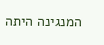המנגינה היתה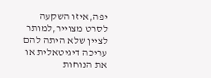יפה,איזו השקעה לסרט מצוייר,למותר לציין שלא היתה להם עריכה דיגיטאלית או את הנוחות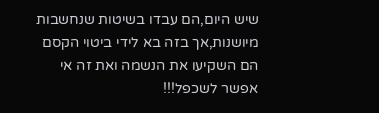שיש היום,הם עבדו בשיטות שנחשבות מיושנות,אך בזה בא לידי ביטוי הקסם
הם השקיעו את הנשמה ואת זה אי אפשר לשכפל!!!